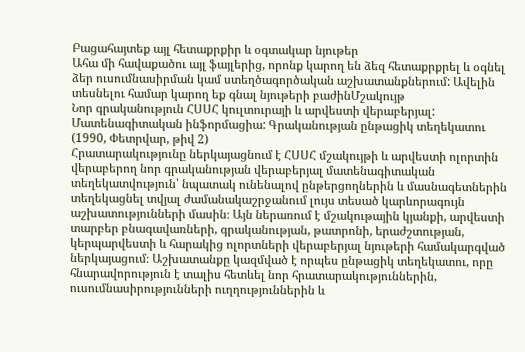Բացահայտեք այլ հետաքրքիր և օգտակար նյութեր
Ահա մի հավաքածու այլ ֆայլերից, որոնք կարող են ձեզ հետաքրքրել և օգնել ձեր ուսումնասիրման կամ ստեղծագործական աշխատանքներում: Ավելին տեսնելու համար կարող եք գնալ նյութերի բաժինՄշակույթ
Նոր գրականություն ՀՍՍՀ կուլտուրայի և արվեստի վերաբերյալ: Մատենագիտական ինֆորմացիա: Գրականության ընթացիկ տեղեկատու (1990, Փետրվար, թիվ 2)
Հրատարակությունը ներկայացնում է ՀՍՍՀ մշակույթի և արվեստի ոլորտին վերաբերող նոր գրականության վերաբերյալ մատենագիտական տեղեկատվություն՝ նպատակ ունենալով ընթերցողներին և մասնագետներին տեղեկացնել տվյալ ժամանակաշրջանում լույս տեսած կարևորագույն աշխատությունների մասին։ Այն ներառում է մշակութային կյանքի, արվեստի տարբեր բնագավառների, գրականության, թատրոնի, երաժշտության, կերպարվեստի և հարակից ոլորտների վերաբերյալ նյութերի համակարգված ներկայացում։ Աշխատանքը կազմված է որպես ընթացիկ տեղեկատու, որը հնարավորություն է տալիս հետևել նոր հրատարակություններին, ուսումնասիրությունների ուղղություններին և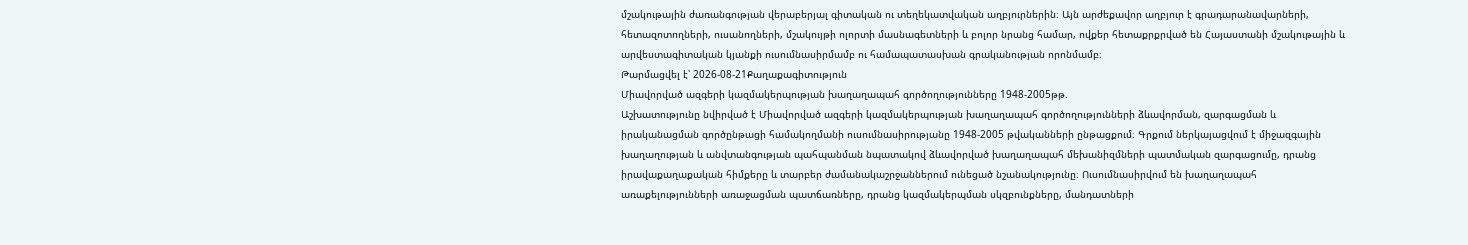մշակութային ժառանգության վերաբերյալ գիտական ու տեղեկատվական աղբյուրներին։ Այն արժեքավոր աղբյուր է գրադարանավարների, հետազոտողների, ուսանողների, մշակույթի ոլորտի մասնագետների և բոլոր նրանց համար, ովքեր հետաքրքրված են Հայաստանի մշակութային և արվեստագիտական կյանքի ուսումնասիրմամբ ու համապատասխան գրականության որոնմամբ։
Թարմացվել է՝ 2026-08-21Քաղաքագիտություն
Միավորված ազգերի կազմակերպության խաղաղապահ գործողությունները 1948-2005թթ.
Աշխատությունը նվիրված է Միավորված ազգերի կազմակերպության խաղաղապահ գործողությունների ձևավորման, զարգացման և իրականացման գործընթացի համակողմանի ուսումնասիրությանը 1948-2005 թվականների ընթացքում։ Գրքում ներկայացվում է միջազգային խաղաղության և անվտանգության պահպանման նպատակով ձևավորված խաղաղապահ մեխանիզմների պատմական զարգացումը, դրանց իրավաքաղաքական հիմքերը և տարբեր ժամանակաշրջաններում ունեցած նշանակությունը։ Ուսումնասիրվում են խաղաղապահ առաքելությունների առաջացման պատճառները, դրանց կազմակերպման սկզբունքները, մանդատների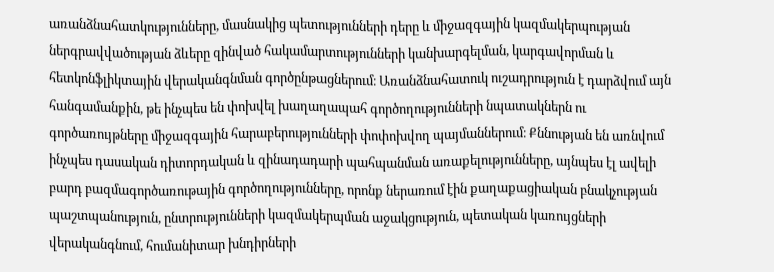առանձնահատկությունները, մասնակից պետությունների դերը և միջազգային կազմակերպության ներգրավվածության ձևերը զինված հակամարտությունների կանխարգելման, կարգավորման և հետկոնֆլիկտային վերականգնման գործընթացներում։ Առանձնահատուկ ուշադրություն է դարձվում այն հանգամանքին, թե ինչպես են փոխվել խաղաղապահ գործողությունների նպատակներն ու գործառույթները միջազգային հարաբերությունների փոփոխվող պայմաններում։ Քննության են առնվում ինչպես դասական դիտորդական և զինադադարի պահպանման առաքելությունները, այնպես էլ ավելի բարդ բազմագործառութային գործողությունները, որոնք ներառում էին քաղաքացիական բնակչության պաշտպանություն, ընտրությունների կազմակերպման աջակցություն, պետական կառույցների վերականգնում, հումանիտար խնդիրների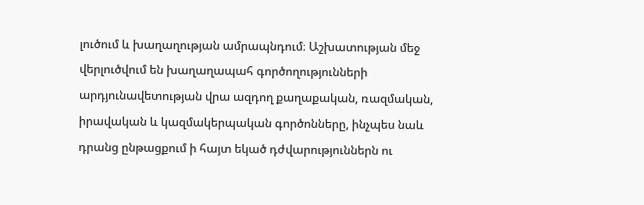լուծում և խաղաղության ամրապնդում։ Աշխատության մեջ վերլուծվում են խաղաղապահ գործողությունների արդյունավետության վրա ազդող քաղաքական, ռազմական, իրավական և կազմակերպական գործոնները, ինչպես նաև դրանց ընթացքում ի հայտ եկած դժվարություններն ու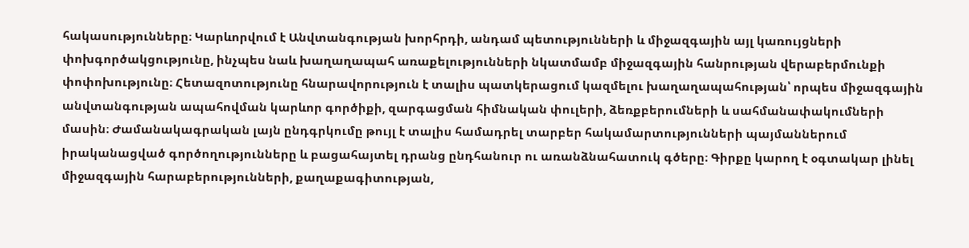հակասությունները։ Կարևորվում է Անվտանգության խորհրդի, անդամ պետությունների և միջազգային այլ կառույցների փոխգործակցությունը, ինչպես նաև խաղաղապահ առաքելությունների նկատմամբ միջազգային հանրության վերաբերմունքի փոփոխությունը։ Հետազոտությունը հնարավորություն է տալիս պատկերացում կազմելու խաղաղապահության՝ որպես միջազգային անվտանգության ապահովման կարևոր գործիքի, զարգացման հիմնական փուլերի, ձեռքբերումների և սահմանափակումների մասին։ Ժամանակագրական լայն ընդգրկումը թույլ է տալիս համադրել տարբեր հակամարտությունների պայմաններում իրականացված գործողությունները և բացահայտել դրանց ընդհանուր ու առանձնահատուկ գծերը։ Գիրքը կարող է օգտակար լինել միջազգային հարաբերությունների, քաղաքագիտության,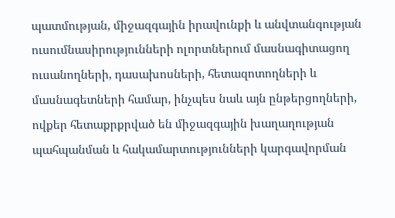պատմության, միջազգային իրավունքի և անվտանգության ուսումնասիրությունների ոլորտներում մասնագիտացող ուսանողների, դասախոսների, հետազոտողների և մասնագետների համար, ինչպես նաև այն ընթերցողների, ովքեր հետաքրքրված են միջազգային խաղաղության պահպանման և հակամարտությունների կարգավորման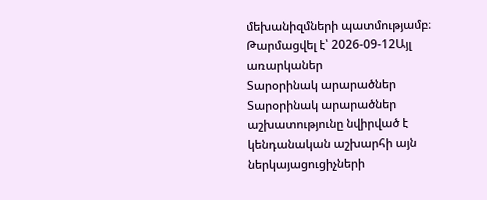մեխանիզմների պատմությամբ։
Թարմացվել է՝ 2026-09-12Այլ առարկաներ
Տարօրինակ արարածներ
Տարօրինակ արարածներ աշխատությունը նվիրված է կենդանական աշխարհի այն ներկայացուցիչների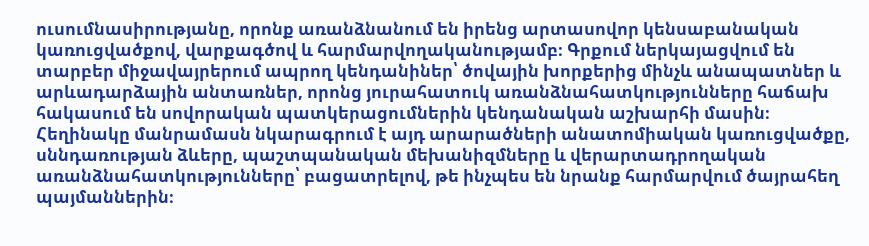ուսումնասիրությանը, որոնք առանձնանում են իրենց արտասովոր կենսաբանական կառուցվածքով, վարքագծով և հարմարվողականությամբ։ Գրքում ներկայացվում են տարբեր միջավայրերում ապրող կենդանիներ՝ ծովային խորքերից մինչև անապատներ և արևադարձային անտառներ, որոնց յուրահատուկ առանձնահատկությունները հաճախ հակասում են սովորական պատկերացումներին կենդանական աշխարհի մասին։ Հեղինակը մանրամասն նկարագրում է այդ արարածների անատոմիական կառուցվածքը, սննդառության ձևերը, պաշտպանական մեխանիզմները և վերարտադրողական առանձնահատկությունները՝ բացատրելով, թե ինչպես են նրանք հարմարվում ծայրահեղ պայմաններին։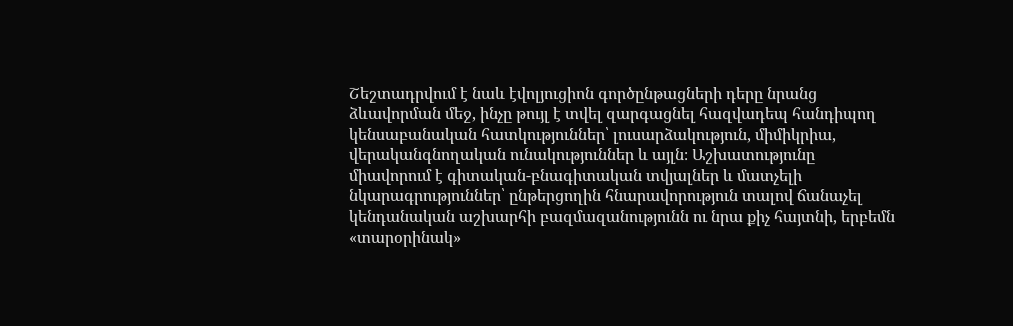Շեշտադրվում է նաև էվոլյուցիոն գործընթացների դերը նրանց ձևավորման մեջ, ինչը թույլ է տվել զարգացնել հազվադեպ հանդիպող կենսաբանական հատկություններ՝ լուսարձակություն, միմիկրիա, վերականգնողական ունակություններ և այլն։ Աշխատությունը միավորում է գիտական-բնագիտական տվյալներ և մատչելի նկարագրություններ՝ ընթերցողին հնարավորություն տալով ճանաչել կենդանական աշխարհի բազմազանությունն ու նրա քիչ հայտնի, երբեմն «տարօրինակ»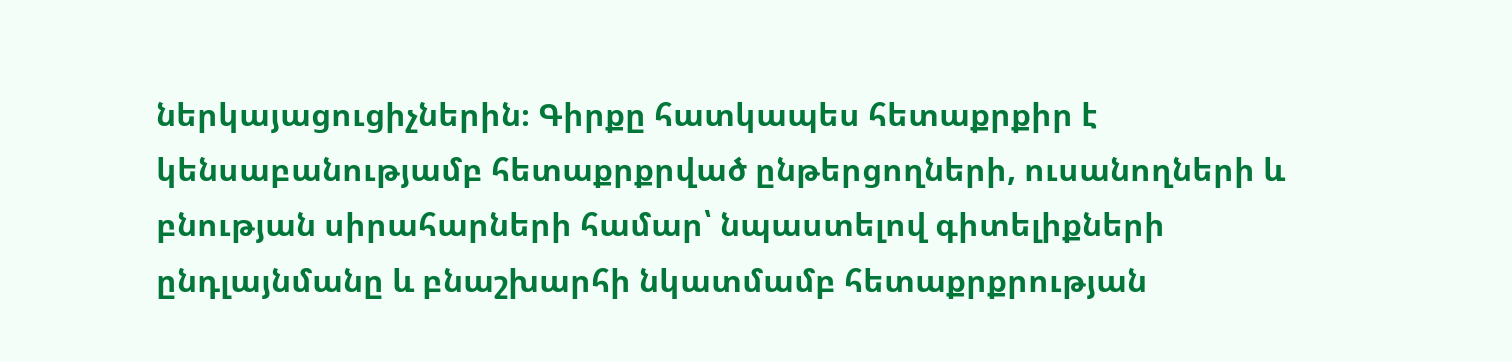ներկայացուցիչներին։ Գիրքը հատկապես հետաքրքիր է կենսաբանությամբ հետաքրքրված ընթերցողների, ուսանողների և բնության սիրահարների համար՝ նպաստելով գիտելիքների ընդլայնմանը և բնաշխարհի նկատմամբ հետաքրքրության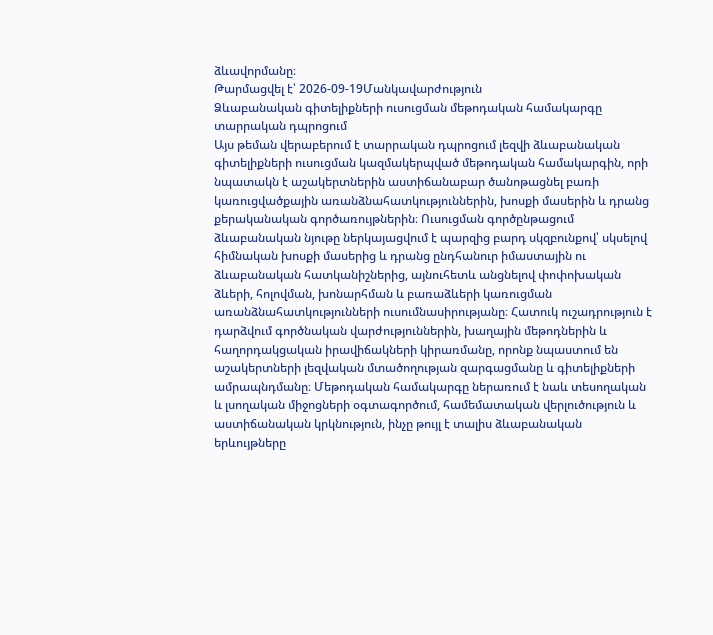ձևավորմանը։
Թարմացվել է՝ 2026-09-19Մանկավարժություն
Ձևաբանական գիտելիքների ուսուցման մեթոդական համակարգը տարրական դպրոցում
Այս թեման վերաբերում է տարրական դպրոցում լեզվի ձևաբանական գիտելիքների ուսուցման կազմակերպված մեթոդական համակարգին, որի նպատակն է աշակերտներին աստիճանաբար ծանոթացնել բառի կառուցվածքային առանձնահատկություններին, խոսքի մասերին և դրանց քերականական գործառույթներին։ Ուսուցման գործընթացում ձևաբանական նյութը ներկայացվում է պարզից բարդ սկզբունքով՝ սկսելով հիմնական խոսքի մասերից և դրանց ընդհանուր իմաստային ու ձևաբանական հատկանիշներից, այնուհետև անցնելով փոփոխական ձևերի, հոլովման, խոնարհման և բառաձևերի կառուցման առանձնահատկությունների ուսումնասիրությանը։ Հատուկ ուշադրություն է դարձվում գործնական վարժություններին, խաղային մեթոդներին և հաղորդակցական իրավիճակների կիրառմանը, որոնք նպաստում են աշակերտների լեզվական մտածողության զարգացմանը և գիտելիքների ամրապնդմանը։ Մեթոդական համակարգը ներառում է նաև տեսողական և լսողական միջոցների օգտագործում, համեմատական վերլուծություն և աստիճանական կրկնություն, ինչը թույլ է տալիս ձևաբանական երևույթները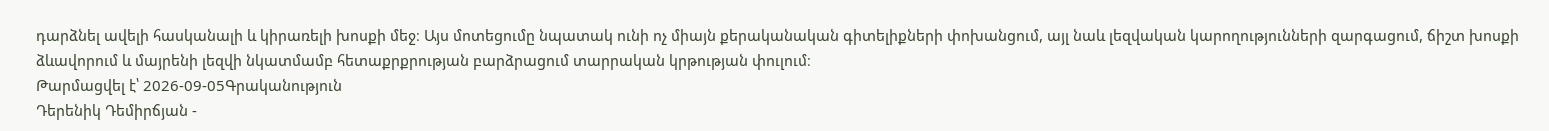դարձնել ավելի հասկանալի և կիրառելի խոսքի մեջ։ Այս մոտեցումը նպատակ ունի ոչ միայն քերականական գիտելիքների փոխանցում, այլ նաև լեզվական կարողությունների զարգացում, ճիշտ խոսքի ձևավորում և մայրենի լեզվի նկատմամբ հետաքրքրության բարձրացում տարրական կրթության փուլում։
Թարմացվել է՝ 2026-09-05Գրականություն
Դերենիկ Դեմիրճյան -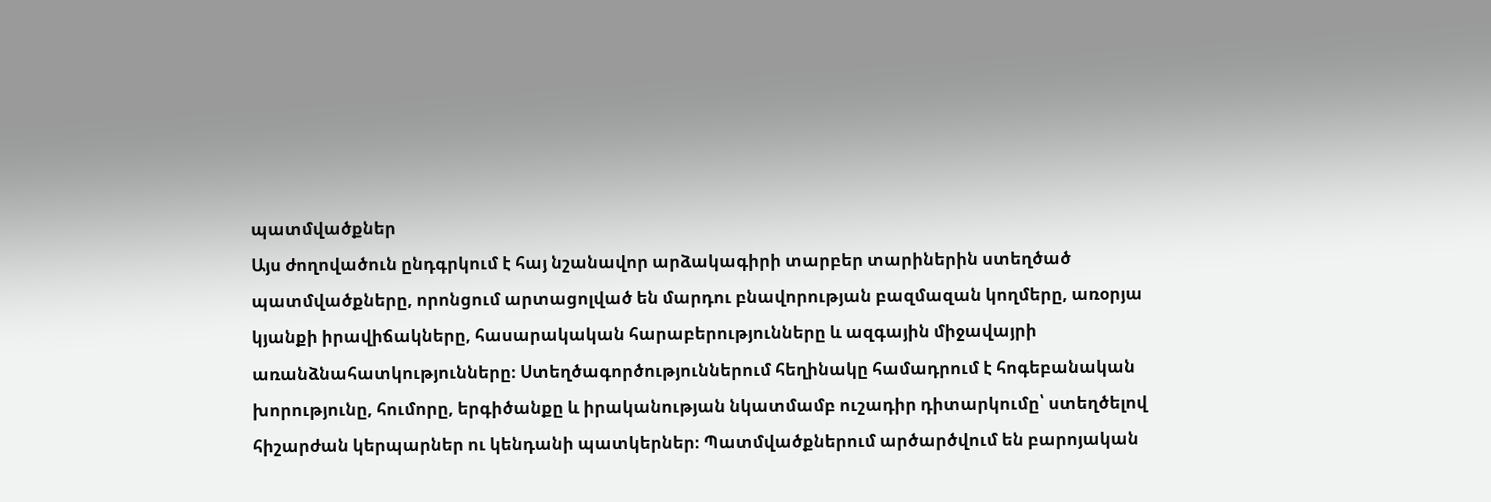պատմվածքներ
Այս ժողովածուն ընդգրկում է հայ նշանավոր արձակագիրի տարբեր տարիներին ստեղծած պատմվածքները, որոնցում արտացոլված են մարդու բնավորության բազմազան կողմերը, առօրյա կյանքի իրավիճակները, հասարակական հարաբերությունները և ազգային միջավայրի առանձնահատկությունները։ Ստեղծագործություններում հեղինակը համադրում է հոգեբանական խորությունը, հումորը, երգիծանքը և իրականության նկատմամբ ուշադիր դիտարկումը՝ ստեղծելով հիշարժան կերպարներ ու կենդանի պատկերներ։ Պատմվածքներում արծարծվում են բարոյական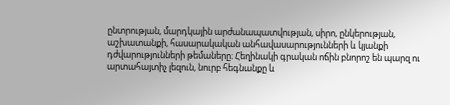ընտրության, մարդկային արժանապատվության, սիրո, ընկերության, աշխատանքի, հասարակական անհավասարությունների և կյանքի դժվարությունների թեմաները։ Հեղինակի գրական ոճին բնորոշ են պարզ ու արտահայտիչ լեզուն, նուրբ հեգնանքը և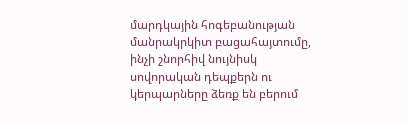մարդկային հոգեբանության մանրակրկիտ բացահայտումը, ինչի շնորհիվ նույնիսկ սովորական դեպքերն ու կերպարները ձեռք են բերում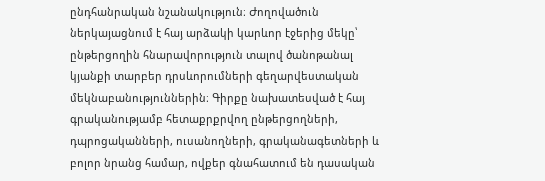ընդհանրական նշանակություն։ Ժողովածուն ներկայացնում է հայ արձակի կարևոր էջերից մեկը՝ ընթերցողին հնարավորություն տալով ծանոթանալ կյանքի տարբեր դրսևորումների գեղարվեստական մեկնաբանություններին։ Գիրքը նախատեսված է հայ գրականությամբ հետաքրքրվող ընթերցողների, դպրոցականների, ուսանողների, գրականագետների և բոլոր նրանց համար, ովքեր գնահատում են դասական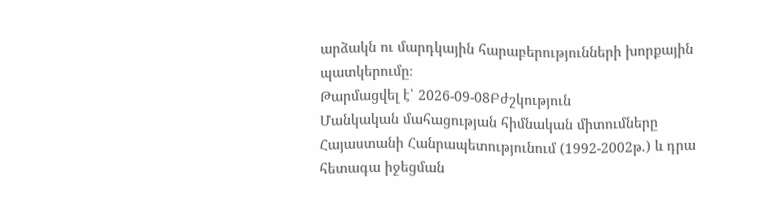արձակն ու մարդկային հարաբերությունների խորքային պատկերումը։
Թարմացվել է՝ 2026-09-08Բժշկություն
Մանկական մահացության հիմնական միտումները Հայաստանի Հանրապետությունում (1992-2002թ.) և դրա հետագա իջեցման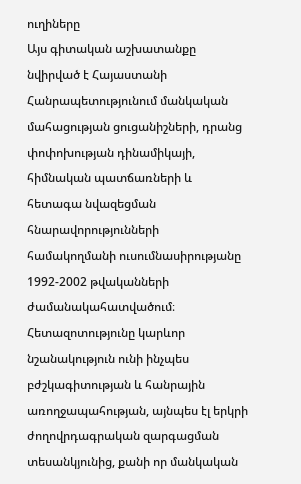ուղիները
Այս գիտական աշխատանքը նվիրված է Հայաստանի Հանրապետությունում մանկական մահացության ցուցանիշների, դրանց փոփոխության դինամիկայի, հիմնական պատճառների և հետագա նվազեցման հնարավորությունների համակողմանի ուսումնասիրությանը 1992-2002 թվականների ժամանակահատվածում։ Հետազոտությունը կարևոր նշանակություն ունի ինչպես բժշկագիտության և հանրային առողջապահության, այնպես էլ երկրի ժողովրդագրական զարգացման տեսանկյունից, քանի որ մանկական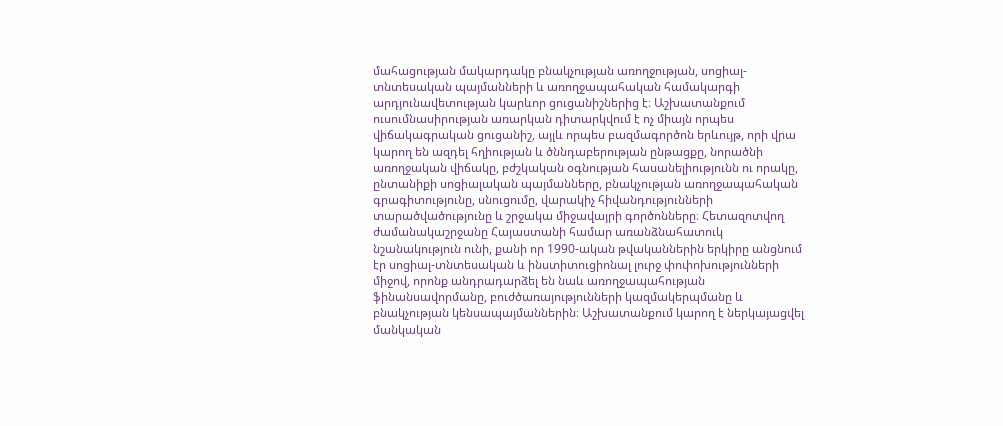մահացության մակարդակը բնակչության առողջության, սոցիալ-տնտեսական պայմանների և առողջապահական համակարգի արդյունավետության կարևոր ցուցանիշներից է։ Աշխատանքում ուսումնասիրության առարկան դիտարկվում է ոչ միայն որպես վիճակագրական ցուցանիշ, այլև որպես բազմագործոն երևույթ, որի վրա կարող են ազդել հղիության և ծննդաբերության ընթացքը, նորածնի առողջական վիճակը, բժշկական օգնության հասանելիությունն ու որակը, ընտանիքի սոցիալական պայմանները, բնակչության առողջապահական գրագիտությունը, սնուցումը, վարակիչ հիվանդությունների տարածվածությունը և շրջակա միջավայրի գործոնները։ Հետազոտվող ժամանակաշրջանը Հայաստանի համար առանձնահատուկ նշանակություն ունի, քանի որ 1990-ական թվականներին երկիրը անցնում էր սոցիալ-տնտեսական և ինստիտուցիոնալ լուրջ փոփոխությունների միջով, որոնք անդրադարձել են նաև առողջապահության ֆինանսավորմանը, բուժծառայությունների կազմակերպմանը և բնակչության կենսապայմաններին։ Աշխատանքում կարող է ներկայացվել մանկական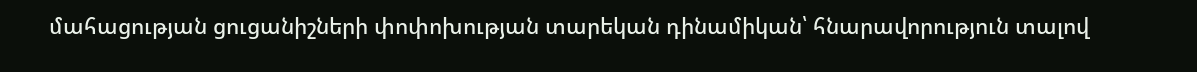մահացության ցուցանիշների փոփոխության տարեկան դինամիկան՝ հնարավորություն տալով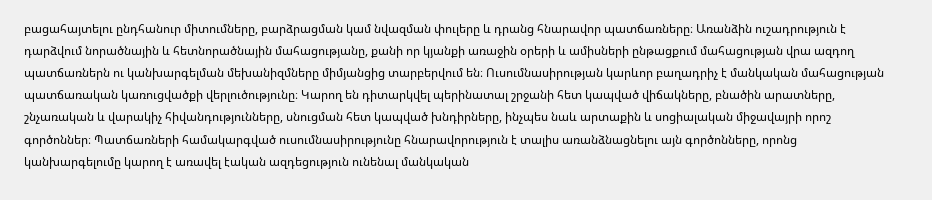բացահայտելու ընդհանուր միտումները, բարձրացման կամ նվազման փուլերը և դրանց հնարավոր պատճառները։ Առանձին ուշադրություն է դարձվում նորածնային և հետնորածնային մահացությանը, քանի որ կյանքի առաջին օրերի և ամիսների ընթացքում մահացության վրա ազդող պատճառներն ու կանխարգելման մեխանիզմները միմյանցից տարբերվում են։ Ուսումնասիրության կարևոր բաղադրիչ է մանկական մահացության պատճառական կառուցվածքի վերլուծությունը։ Կարող են դիտարկվել պերինատալ շրջանի հետ կապված վիճակները, բնածին արատները, շնչառական և վարակիչ հիվանդությունները, սնուցման հետ կապված խնդիրները, ինչպես նաև արտաքին և սոցիալական միջավայրի որոշ գործոններ։ Պատճառների համակարգված ուսումնասիրությունը հնարավորություն է տալիս առանձնացնելու այն գործոնները, որոնց կանխարգելումը կարող է առավել էական ազդեցություն ունենալ մանկական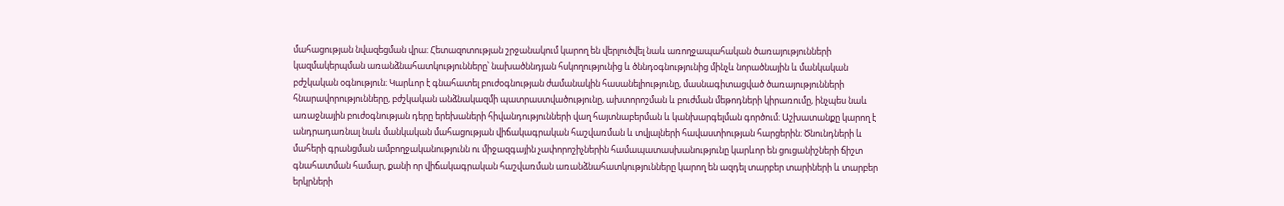մահացության նվազեցման վրա։ Հետազոտության շրջանակում կարող են վերլուծվել նաև առողջապահական ծառայությունների կազմակերպման առանձնահատկությունները՝ նախածննդյան հսկողությունից և ծննդօգնությունից մինչև նորածնային և մանկական բժշկական օգնություն։ Կարևոր է գնահատել բուժօգնության ժամանակին հասանելիությունը, մասնագիտացված ծառայությունների հնարավորությունները, բժշկական անձնակազմի պատրաստվածությունը, ախտորոշման և բուժման մեթոդների կիրառումը, ինչպես նաև առաջնային բուժօգնության դերը երեխաների հիվանդությունների վաղ հայտնաբերման և կանխարգելման գործում։ Աշխատանքը կարող է անդրադառնալ նաև մանկական մահացության վիճակագրական հաշվառման և տվյալների հավաստիության հարցերին։ Ծնունդների և մահերի գրանցման ամբողջականությունն ու միջազգային չափորոշիչներին համապատասխանությունը կարևոր են ցուցանիշների ճիշտ գնահատման համար, քանի որ վիճակագրական հաշվառման առանձնահատկությունները կարող են ազդել տարբեր տարիների և տարբեր երկրների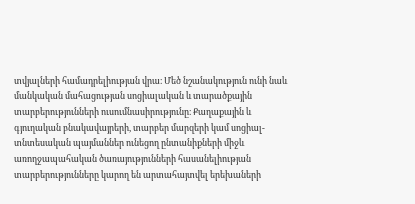տվյալների համադրելիության վրա։ Մեծ նշանակություն ունի նաև մանկական մահացության սոցիալական և տարածքային տարբերությունների ուսումնասիրությունը։ Քաղաքային և գյուղական բնակավայրերի, տարբեր մարզերի կամ սոցիալ-տնտեսական պայմաններ ունեցող ընտանիքների միջև առողջապահական ծառայությունների հասանելիության տարբերությունները կարող են արտահայտվել երեխաների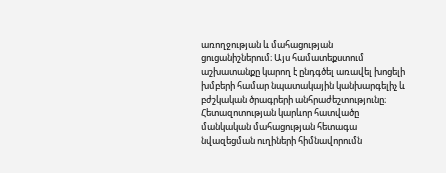առողջության և մահացության ցուցանիշներում։ Այս համատեքստում աշխատանքը կարող է ընդգծել առավել խոցելի խմբերի համար նպատակային կանխարգելիչ և բժշկական ծրագրերի անհրաժեշտությունը։ Հետազոտության կարևոր հատվածը մանկական մահացության հետագա նվազեցման ուղիների հիմնավորումն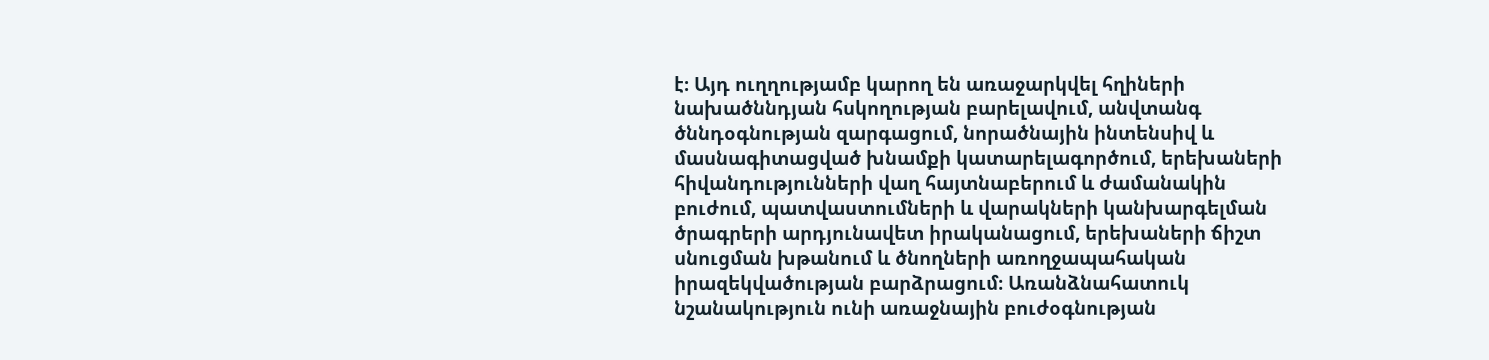է։ Այդ ուղղությամբ կարող են առաջարկվել հղիների նախածննդյան հսկողության բարելավում, անվտանգ ծննդօգնության զարգացում, նորածնային ինտենսիվ և մասնագիտացված խնամքի կատարելագործում, երեխաների հիվանդությունների վաղ հայտնաբերում և ժամանակին բուժում, պատվաստումների և վարակների կանխարգելման ծրագրերի արդյունավետ իրականացում, երեխաների ճիշտ սնուցման խթանում և ծնողների առողջապահական իրազեկվածության բարձրացում։ Առանձնահատուկ նշանակություն ունի առաջնային բուժօգնության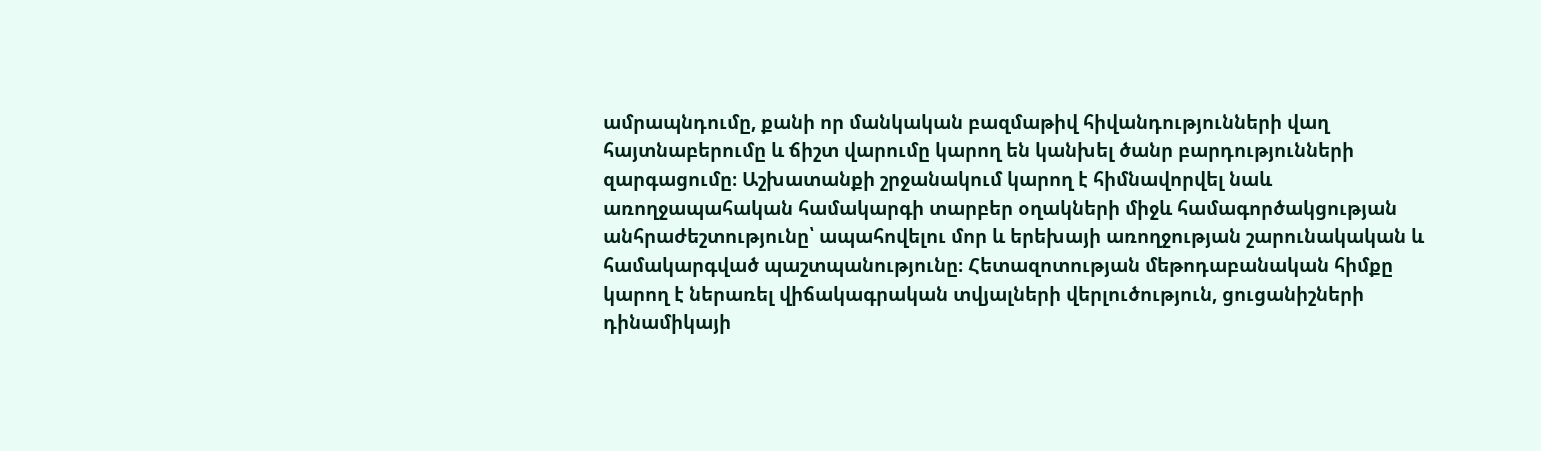ամրապնդումը, քանի որ մանկական բազմաթիվ հիվանդությունների վաղ հայտնաբերումը և ճիշտ վարումը կարող են կանխել ծանր բարդությունների զարգացումը։ Աշխատանքի շրջանակում կարող է հիմնավորվել նաև առողջապահական համակարգի տարբեր օղակների միջև համագործակցության անհրաժեշտությունը՝ ապահովելու մոր և երեխայի առողջության շարունակական և համակարգված պաշտպանությունը։ Հետազոտության մեթոդաբանական հիմքը կարող է ներառել վիճակագրական տվյալների վերլուծություն, ցուցանիշների դինամիկայի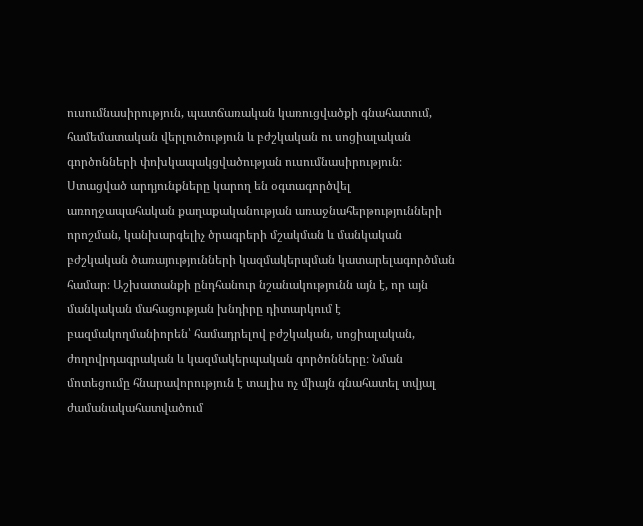ուսումնասիրություն, պատճառական կառուցվածքի գնահատում, համեմատական վերլուծություն և բժշկական ու սոցիալական գործոնների փոխկապակցվածության ուսումնասիրություն։ Ստացված արդյունքները կարող են օգտագործվել առողջապահական քաղաքականության առաջնահերթությունների որոշման, կանխարգելիչ ծրագրերի մշակման և մանկական բժշկական ծառայությունների կազմակերպման կատարելագործման համար։ Աշխատանքի ընդհանուր նշանակությունն այն է, որ այն մանկական մահացության խնդիրը դիտարկում է բազմակողմանիորեն՝ համադրելով բժշկական, սոցիալական, ժողովրդագրական և կազմակերպական գործոնները։ Նման մոտեցումը հնարավորություն է տալիս ոչ միայն գնահատել տվյալ ժամանակահատվածում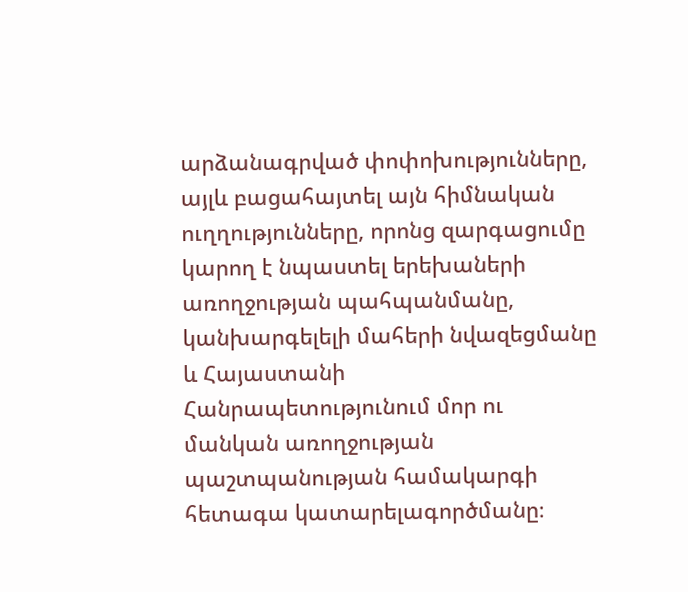արձանագրված փոփոխությունները, այլև բացահայտել այն հիմնական ուղղությունները, որոնց զարգացումը կարող է նպաստել երեխաների առողջության պահպանմանը, կանխարգելելի մահերի նվազեցմանը և Հայաստանի Հանրապետությունում մոր ու մանկան առողջության պաշտպանության համակարգի հետագա կատարելագործմանը։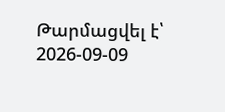Թարմացվել է՝ 2026-09-09